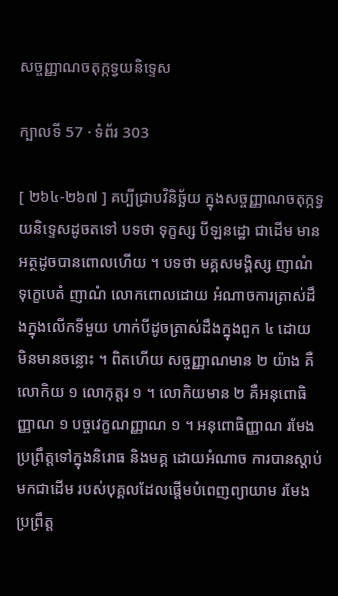សច្ចញ្ញាណចតុក្កទ្វយនិទ្ទេស

ក្បាលទី 57 · ទំព័រ 303

[ ២៦៤-២៦៧ ] គប្បីជ្រាបវិនិច្ឆ័យ ក្នុងសច្ចញ្ញាណចតុក្កទ្វយនិទ្ទេសដូចតទៅ បទថា ទុក្ខស្ស បីឡនដ្ឋោ ជាដើម មានអត្ថដូចបានពោលហើយ ។ បទថា មគ្គសមង្គិស្ស ញាណំ ទុក្ខេបេតំ ញាណំ លោកពោលដោយ អំណាចការត្រាស់ដឹងក្នុងលើកទីមួយ ហាក់បីដូចត្រាស់ដឹងក្នុងពួក ៤ ដោយ មិនមានចន្លោះ ។ ពិតហើយ សច្ចញ្ញាណមាន ២ យ៉ាង គឺលោកិយ ១ លោកុត្តរ ១ ។ លោកិយមាន ២ គឺអនុពោធិញ្ញាណ ១ បច្ចវេក្ខណញ្ញាណ ១ ។ អនុពោធិញ្ញាណ រមែងប្រព្រឹត្តទៅក្នុងនិរោធ និងមគ្គ ដោយអំណាច ការបានស្តាប់មកជាដើម របស់បុគ្គលដែលផ្តើមបំពេញព្យាយាម រមែង ប្រព្រឹត្ត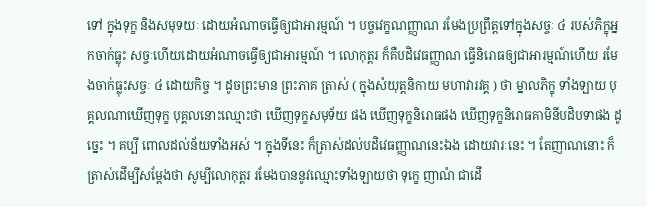ទៅ ក្នុងទុក្ខ និងសមុទយៈ ដោយអំណាចធ្វើឲ្យជាអារម្មណ៍ ។ បច្ចវេក្ខណញ្ញាណ រមែងប្រព្រឹត្តទៅក្នុងសច្ចៈ ៤ របស់ភិក្ខុអ្នកចាក់ធ្លុះ សច្ចៈហើយដោយអំណាចធ្វើឲ្យជាអារម្មណ៍ ។ លោកុត្តរ ក៏គឺបដិវេធញ្ញាណ ធ្វើនិរោធឲ្យជាអារម្មណ៍ហើយ រមែងចាក់ធ្លុះសច្ចៈ ៤ ដោយកិច្ច ។ ដូចព្រះមាន ព្រះភាគ ត្រាស់ ( ក្នុងសំយុត្តនិកាយ មហាវារវគ្គ ) ថា ម្នាលភិក្ខុ ទាំងឡាយ បុគ្គលណាឃើញទុក្ខ បុគ្គលនោះឈ្មោះថា ឃើញទុក្ខសមុទ័យ ផង ឃើញទុក្ខនិរោធផង ឃើញទុក្ខនិរោធគាមិនីបដិបទាផង ដូច្នេះ ។ គប្បី ពោលដល់ន័យទាំងអស់ ។ ក្នុងទីនេះ ក៏ត្រាស់ដល់បដិវេធញ្ញាណនេះឯង ដោយវារៈនេះ ។ តែញាណនោះ ក៏ត្រាស់ដើម្បីសម្តែងថា សូម្បីលោកុត្តរ រមែងបាននូវឈ្មោះទាំងឡាយថា ទុក្ខេ ញាណំ ជាដើ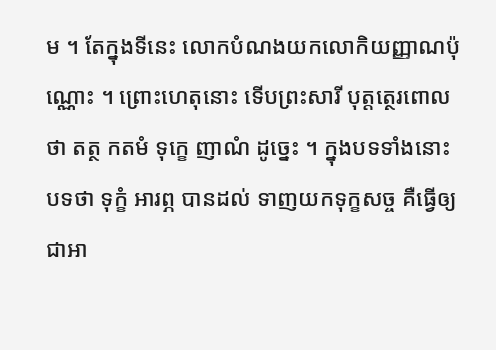ម ។ តែក្នុងទីនេះ លោកបំណងយកលោកិយញ្ញាណប៉ុណ្ណោះ ។ ព្រោះហេតុនោះ ទើបព្រះសារី បុត្តត្ថេរពោលថា តត្ថ កតមំ ទុក្ខេ ញាណំ ដូច្នេះ ។ ក្នុងបទទាំងនោះ បទថា ទុក្ខំ អារព្ភ បានដល់ ទាញយកទុក្ខសច្ច គឺធ្វើឲ្យ ជាអា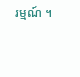រម្មណ៍ ។